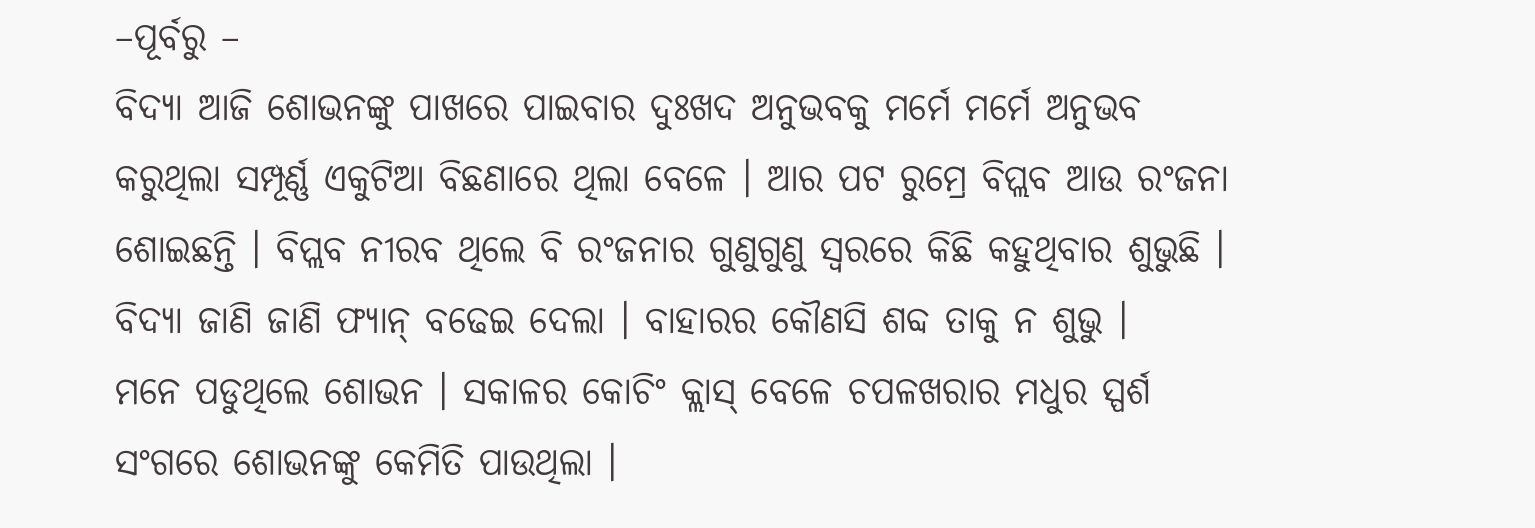–ପୂର୍ବରୁ –
ବିଦ୍ୟା ଆଜି ଶୋଭନଙ୍କୁ ପାଖରେ ପାଇବାର ଦୁଃଖଦ ଅନୁଭବକୁ ମର୍ମେ ମର୍ମେ ଅନୁଭବ କରୁଥିଲା ସମ୍ପୂର୍ଣ୍ଣ ଏକୁଟିଆ ବିଛଣାରେ ଥିଲା ବେଳେ । ଆର ପଟ ରୁମ୍ରେ ବିପ୍ଲବ ଆଉ ରଂଜନା ଶୋଇଛନ୍ତି । ବିପ୍ଲବ ନୀରବ ଥିଲେ ବି ରଂଜନାର ଗୁଣୁଗୁଣୁ ସ୍ଵରରେ କିଛି କହୁଥିବାର ଶୁଭୁଛି । ବିଦ୍ୟା ଜାଣି ଜାଣି ଫ୍ୟାନ୍ ବଢେଇ ଦେଲା । ବାହାରର କୌଣସି ଶବ୍ଦ ତାକୁ ନ ଶୁଭୁ ।
ମନେ ପଡୁଥିଲେ ଶୋଭନ । ସକାଳର କୋଚିଂ କ୍ଲାସ୍ ବେଳେ ଚପଳଖରାର ମଧୁର ସ୍ପର୍ଶ ସଂଗରେ ଶୋଭନଙ୍କୁ କେମିତି ପାଉଥିଲା ।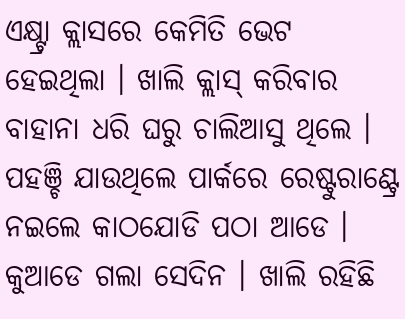ଏକ୍ଷ୍ଟ୍ରା କ୍ଲାସରେ କେମିତି ଭେଟ ହେଇଥିଲା । ଖାଲି କ୍ଲାସ୍ କରିବାର ବାହାନା ଧରି ଘରୁ ଚାଲିଆସୁ ଥିଲେ । ପହଞ୍ଚି ଯାଉଥିଲେ ପାର୍କରେ ରେଷ୍ଟୁରାଣ୍ଟ୍ରେ ନଇଲେ କାଠଯୋଡି ପଠା ଆଡେ । କୁଆଡେ ଗଲା ସେଦିନ । ଖାଲି ରହିଛି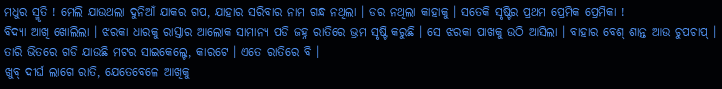ମଧୁର ସ୍ମୃତି ! ମେଲି ଯାଉଥଲା ଦୁନିଆଁ ଯାକର ଗପ, ଯାହାର ସରିବାର ନାମ ଗନ୍ଧ ନଥିଲା । ଡର ନଥିଲା କାହାକୁ । ସତେକି ସୃଷ୍ଟିର ପ୍ରଥମ ପ୍ରେମିକ ପ୍ରେମିକା !
ବିଦ୍ୟା ଆଖି ଖୋଲିଲା । ଝରକା ଧାରକୁ ରାସ୍ତାର ଆଲୋକ ସାମାନ୍ୟ ପଡି ଜହ୍ନ ରାତିରେ ଭ୍ରମ ସୃଷ୍ଟି କରୁଛି । ସେ ଝରକା ପାଖକୁ ଉଠି ଆସିଲା । ବାହାର ବେଶ୍ ଶାନ୍ତ ଆଉ ଚୁପଚାପ୍ । ତାରି ଭିତରେ ଗଡି ଯାଉଛି ମଟର ସାଇକେଲ୍ଟେ, କାରଟେ । ଏତେ ରାତିରେ ବି ।
ଖୁବ୍ ଦୀର୍ଘ ଲାଗେ ରାତି, ଯେତେବେଳେ ଆଖିକୁ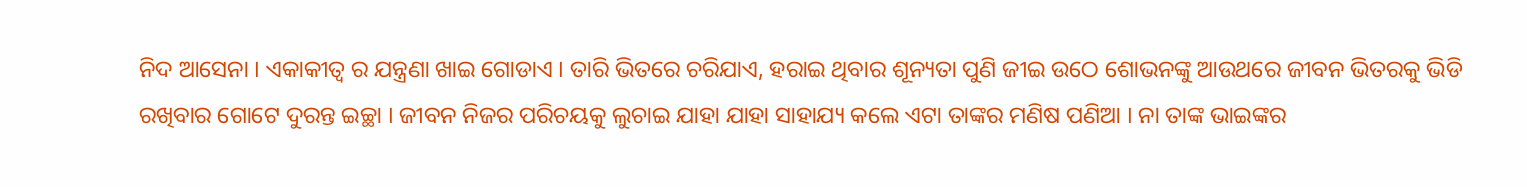ନିଦ ଆସେନା । ଏକାକୀତ୍ଵ ର ଯନ୍ତ୍ରଣା ଖାଇ ଗୋଡାଏ । ତାରି ଭିତରେ ଚରିଯାଏ, ହରାଇ ଥିବାର ଶୂନ୍ୟତା ପୁଣି ଜୀଇ ଉଠେ ଶୋଭନଙ୍କୁ ଆଉଥରେ ଜୀବନ ଭିତରକୁ ଭିଡି ରଖିବାର ଗୋଟେ ଦୁରନ୍ତ ଇଚ୍ଛା । ଜୀବନ ନିଜର ପରିଚୟକୁ ଲୁଚାଇ ଯାହା ଯାହା ସାହାଯ୍ୟ କଲେ ଏଟା ତାଙ୍କର ମଣିଷ ପଣିଆ । ନା ତାଙ୍କ ଭାଇଙ୍କର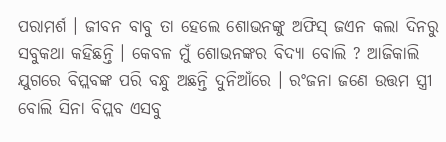ପରାମର୍ଶ । ଜୀବନ ବାବୁ ତା ହେଲେ ଶୋଭନଙ୍କୁ ଅଫିସ୍ ଜଏନ କଲା ଦିନରୁ ସବୁକଥା କହିଛନ୍ତି । କେବଳ ମୁଁ ଶୋଭନଙ୍କର ବିଦ୍ୟା ବୋଲି ? ଆଜିକାଲି ଯୁଗରେ ବିପ୍ଲବଙ୍କ ପରି ବନ୍ଧୁ ଅଛନ୍ତି ଦୁନିଆଁରେ । ରଂଜନା ଜଣେ ଉତ୍ତମ ସ୍ତ୍ରୀ ବୋଲି ସିନା ବିପ୍ଲବ ଏସବୁ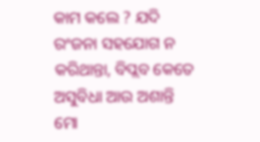କାମ କଲେ ? ଯଦି ରଂଜନା ସହଯୋଗ ନ କରିଥାନ୍ତା, ବିପ୍ଲବ କେତେ ଅସୁବିଧା ଆଉ ଅଶାନ୍ତି ମୋ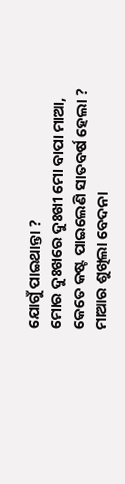ଯୋଗୁଁ ପାଇଥାନ୍ତା ?
ମୋର ଦୁଃଖରେ ଦୁଃଖୀ ମୋ ବାପା ମାଆ, କେତେ କଷ୍ଟ ପାଇଲେଣି ସାତବର୍ଷ ହେଲା ? ମାଆର ଶୁଖିଲା ବେଦନା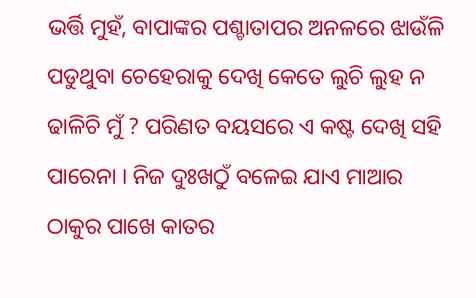ଭର୍ତ୍ତି ମୁହଁ, ବାପାଙ୍କର ପଶ୍ଚାତାପର ଅନଳରେ ଝାଉଁଳି ପଡୁଥୁବା ଚେହେରାକୁ ଦେଖି କେତେ ଲୁଚି ଲୁହ ନ ଢାଳିଚି ମୁଁ ? ପରିଣତ ବୟସରେ ଏ କଷ୍ଟ ଦେଖି ସହି ପାରେନା । ନିଜ ଦୁଃଖଠୁଁ ବଳେଇ ଯାଏ ମାଆର ଠାକୁର ପାଖେ କାତର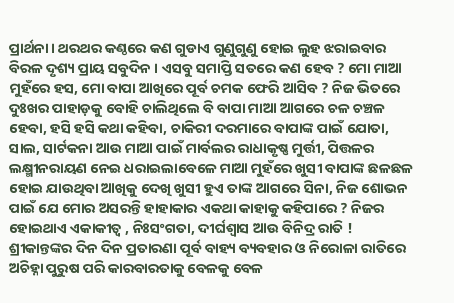ପ୍ରାର୍ଥନା। ଥରଥର କଣ୍ଠରେ କଣ ଗୁଡାଏ ଗୁଣୁଗୁଣୁ ହୋଇ ଲୁହ ଝରାଇବାର ବିରଳ ଦୃଶ୍ୟ ପ୍ରାୟ ସବୁଦିନ । ଏସବୁ ସମାପ୍ତି ସତରେ କଣ ହେବ ? ମୋ ମାଆ ମୁହଁରେ ହସ, ମୋ ବାପା ଆଖିରେ ପୂର୍ବ ଚମକ ଫେରି ଆସିବ ? ନିଜ ଭିତରେ ଦୁଃଖର ପାହାଡ଼କୁ ବୋହି ଚାଲିଥିଲେ ବି ବାପା ମାଆ ଆଗରେ ଚଳ ଚଞ୍ଚଳ ହେବା, ହସି ହସି କଥା କହିବା, ଚାକିରୀ ଦରମାରେ ବାପାଙ୍କ ପାଇଁ ଯୋତା, ସାଲ, ସାର୍ଟକନା ଆଉ ମାଆ ପାଇଁ ମାର୍ବଲର ରାଧାକୃଷ୍ଣ ମୁର୍ତ୍ତୀ, ପିତ୍ତଳର ଲକ୍ଷ୍ମୀନରାୟଣ ନେଇ ଧରାଇଲାବେଳେ ମାଆ ମୁହଁରେ ଖୁସୀ ବାପାଙ୍କ ଛଳଛଳ ହୋଇ ଯାଉଥିବା ଆଖିକୁ ଦେଖି ଖୁସୀ ହୁଏ ତାଙ୍କ ଆଗରେ ସିନା, ନିଜ ଶୋଭନ ପାଇଁ ଯେ ମୋର ଅସରନ୍ତି ହାହାକାର ଏକଥା କାହାକୁ କହିପାରେ ? ନିଜର ହୋଇଥାଏ ଏକାକୀତ୍ୱ , ନିଃସଂଗତା, ଦୀର୍ଘଶ୍ଵାସ ଆଉ ବିନିଦ୍ର ରାତି ! ଶ୍ରୀକାନ୍ତଙ୍କର ଦିନ ଦିନ ପ୍ରତାରଣା ପୂର୍ବ ବାହ୍ୟ ବ୍ୟବହାର ଓ ନିରୋଳା ରାତିରେ ଅଚିହ୍ନା ପୁରୁଷ ପରି କାରବାରତାକୁ ବେଳକୁ ବେଳ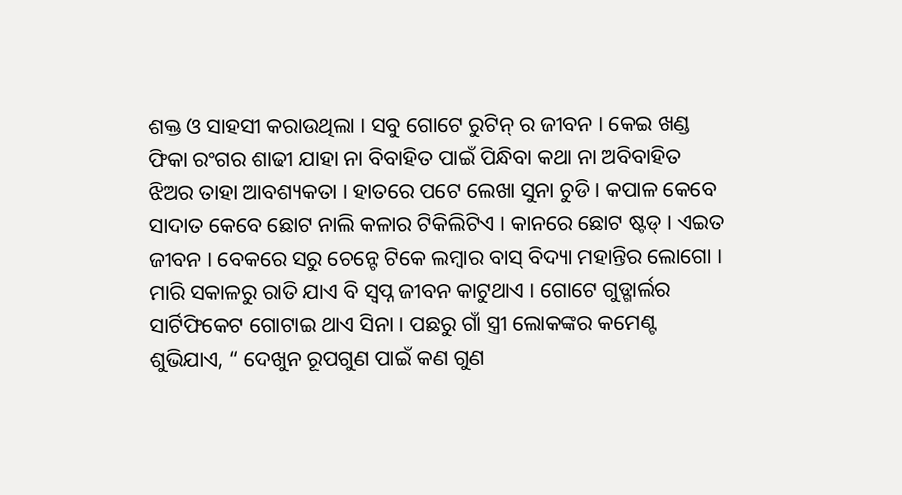ଶକ୍ତ ଓ ସାହସୀ କରାଉଥିଲା । ସବୁ ଗୋଟେ ରୁଟିନ୍ ର ଜୀବନ । କେଇ ଖଣ୍ଡ ଫିକା ରଂଗର ଶାଢୀ ଯାହା ନା ବିବାହିତ ପାଇଁ ପିନ୍ଧିବା କଥା ନା ଅବିବାହିତ ଝିଅର ତାହା ଆବଶ୍ୟକତା । ହାତରେ ପଟେ ଲେଖା ସୁନା ଚୁଡି । କପାଳ କେବେ ସାଦାତ କେବେ ଛୋଟ ନାଲି କଳାର ଟିକିଲିଟିଏ । କାନରେ ଛୋଟ ଷ୍ଟଡ୍ । ଏଇତ ଜୀବନ । ବେକରେ ସରୁ ଚେନ୍ଟେ ଟିକେ ଲମ୍ବାର ବାସ୍ ବିଦ୍ୟା ମହାନ୍ତିର ଲୋଗୋ ।
ମାରି ସକାଳରୁ ରାତି ଯାଏ ବି ସ୍ଵପ୍ନ ଜୀବନ କାଟୁଥାଏ । ଗୋଟେ ଗୁଡ୍ଗାର୍ଲର ସାର୍ଟିଫିକେଟ ଗୋଟାଇ ଥାଏ ସିନା । ପଛରୁ ଗାଁ ସ୍ତ୍ରୀ ଲୋକଙ୍କର କମେଣ୍ଟ ଶୁଭିଯାଏ, “ ଦେଖୁନ ରୂପଗୁଣ ପାଇଁ କଣ ଗୁଣ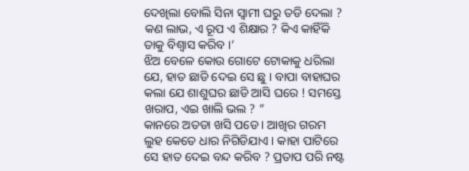ଦେଖିଲା ବୋଲି ସିନା ସ୍ଵାମୀ ଘରୁ ତଡି ଦେଲା ? କଣ ଲାଭ, ଏ ରୂପ ଏ ଶିକ୍ଷାର ? କିଏ କାହିଁକି ତାକୁ ବିଶ୍ୱାସ କରିବ ।’
ଝିଅ ବେଳେ କୋଉ ଗୋଟେ ଟୋକାକୁ ଧରିଲା ଯେ, ହାତ ଛାଡି ଦେଇ ସେ ଛୁ । ବାପା ବାହାଘର କଲା ଯେ ଶାଶୁଘର ଛାଡି ଆସି ଘରେ ! ସମସ୍ତେ ଖରାପ, ଏଇ ଖାଲି ଭଲ ? ”
କାନରେ ଅତଡା ଖସି ପଡେ । ଆଖିର ଗରମ ଲୁହ କେତେ ଧାର ନିଗିଡିଯାଏ । କାହା ପାଟିରେ ସେ ହାତ ଦେଇ ବନ୍ଦ କରିବ ? ପ୍ରତାପ ପରି ନଷ୍ଟ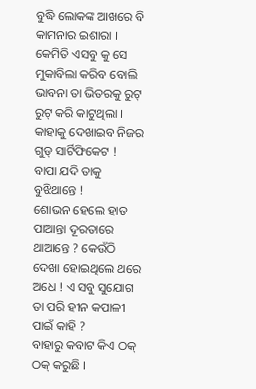ବୁଦ୍ଧି ଲୋକଙ୍କ ଆଖରେ ବି କାମନାର ଇଶାରା । କେମିତି ଏସବୁ କୁ ସେ ମୁକାବିଲା କରିବ ବୋଲି ଭାବନା ତା ଭିତରକୁ ରୁଟ୍ ରୁଟ୍ କରି କାଟୁଥିଲା । କାହାକୁ ଦେଖାଇବ ନିଜର ଗୁଡ୍ ସାର୍ଟିଫିକେଟ !
ବାପା ଯଦି ତାକୁ ବୁଝିଥାନ୍ତେ !
ଶୋଭନ ହେଲେ ହାତ ପାଆନ୍ତା ଦୂରତାରେ ଥାଆନ୍ତେ ? କେଉଁଠି ଦେଖା ହୋଇଥିଲେ ଥରେ ଅଧେ ! ଏ ସବୁ ସୁଯୋଗ ତା ପରି ହୀନ କପାଳୀ ପାଇଁ କାହି ?
ବାହାରୁ କବାଟ କିଏ ଠକ୍ ଠକ୍ କରୁଛି ।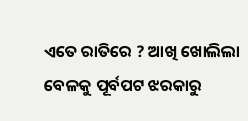ଏତେ ରାତିରେ ? ଆଖି ଖୋଲିଲା ବେଳକୁ ପୂର୍ବପଟ ଝରକାରୁ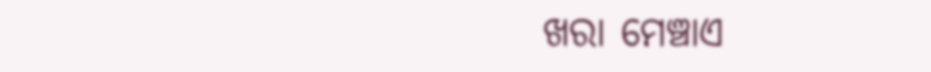ଖରା ମେଞ୍ଚାଏ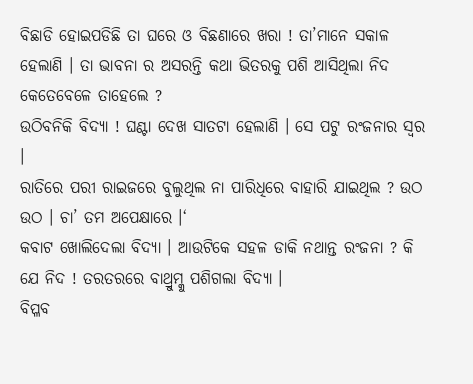ବିଛାଡି ହୋଇପଡିଛି ତା ଘରେ ଓ ବିଛଣାରେ ଖରା ! ତା’ମାନେ ସକାଳ ହେଲାଣି । ତା ଭାବନା ର ଅସରନ୍ତି କଥା ଭିତରକୁ ପଶି ଆସିଥିଲା ନିଦ କେତେବେଳେ ତାହେଲେ ?
ଉଠିବନିକି ବିଦ୍ୟା ! ଘଣ୍ଟା ଦେଖ ସାତଟା ହେଲାଣି । ସେ ପଟୁ ରଂଜନାର ସ୍ଵର ।
ରାତିରେ ପରୀ ରାଇଜରେ ବୁଲୁଥିଲ ନା ପାରିଧିରେ ବାହାରି ଯାଇଥିଲ ? ଉଠ ଉଠ । ଚା’ ତମ ଅପେକ୍ଷାରେ ।‘
କବାଟ ଖୋଲିଦେଲା ବିଦ୍ୟା । ଆଉଟିକେ ସହଳ ଡାକି ନଥାନ୍ତ ରଂଜନା ? କି ଯେ ନିଦ ! ତରତରରେ ବାଥ୍ରୁମ୍କୁ ପଶିଗଲା ବିଦ୍ୟା ।
ବିପ୍ଳବ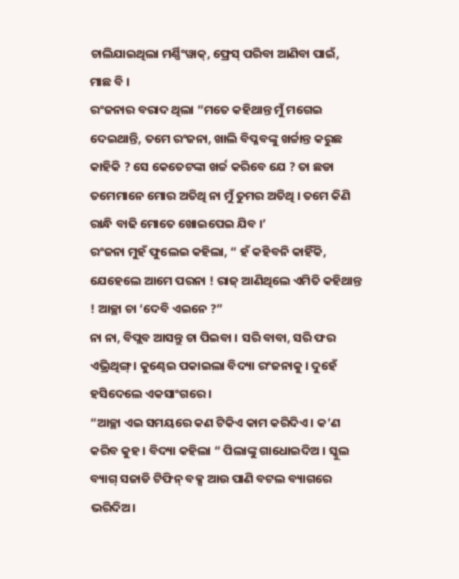ଚାଲିଯାଇଥିଲା ମର୍ଣ୍ଣିଂୱାକ୍, ଫ୍ରେସ୍ ପରିବା ଆଣିବା ପାଇଁ, ମାଛ ବି ।
ରଂଜନାର ବରାଦ ଥିଲା “ମତେ କହିଥାନ୍ତ ମୁଁ ମଗେଇ ଦେଇଥାନ୍ତି, ତମେ ରଂଜନା, ଖାଲି ବିପ୍ଳବଙ୍କୁ ଖର୍ଚ୍ଚାନ୍ତ କରୁଛ କାହିକି ? ସେ କେତେଟଙ୍କା ଖର୍ଚ୍ଚ କରିବେ ଯେ ? ତା ଛଡା ତମେମାନେ ମୋର ଅତିଥି ନା ମୁଁ ତୁମର ଅତିଥି । ତମେ କିଣି ରାନ୍ଧି ବାଢି ମୋତେ ଖୋଇପେଇ ଯିବ ।’
ରଂଜନା ମୁହଁ ଫୁଲେଇ କହିଲା, “ ହଁ କହିବନି କାହିଁକି, ଯେହେଲେ ଆମେ ପରନା ! ରାଜ୍ ଆଣିଥିଲେ ଏମିତି କହିଥାନ୍ତ ! ଆଚ୍ଛା ଚା ‘ଦେବି ଏଇନେ ?”
ନା ନା, ବିପ୍ଲବ ଆସନ୍ତୁ ଚା ପିଇବା । ସରି ବାବା, ସରି ଫର ଏଭ୍ରିଥିଙ୍ଗ୍ । କୁଣ୍ଢେଇ ପକାଇଲା ବିଦ୍ୟା ରଂଜନାକୁ । ଦୁହେଁ ହସିଦେଲେ ଏକସାଂଗରେ ।
“ଆଚ୍ଛା ଏଇ ସମୟରେ କଣ ଟିକିଏ କାମ କରିଦିଏ । କ’ଣ କରିବ କୁହ । ବିଦ୍ୟା କହିଲା “ ପିଲାଙ୍କୁ ଗାଧୋଇଦିଅ । ସ୍କୁଲ ବ୍ୟାଗ୍ ସଜାଡି ଟିଫିନ୍ ବକ୍ସ ଆଉ ପାଣି ବଟଲ ବ୍ୟାଗରେ ଭରିଦିଅ।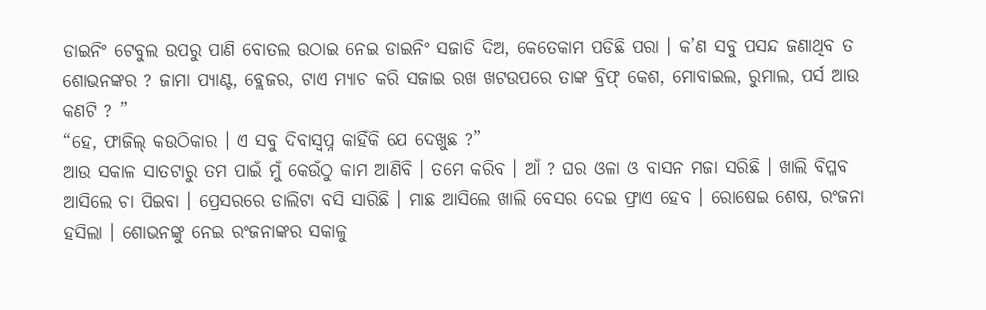ଡାଇନିଂ ଟେବୁଲ ଉପରୁ ପାଣି ବୋତଲ ଉଠାଇ ନେଇ ଡାଇନିଂ ସଜାଡି ଦିଅ, କେତେକାମ ପଡିଛି ପରା । କ’ଣ ସବୁ ପସନ୍ଦ ଜଣାଥିବ ତ ଶୋଭନଙ୍କର ? ଜାମା ପ୍ୟାଣ୍ଟ, ବ୍ଲେଜର, ଟାଏ ମ୍ୟାଚ କରି ସଜାଇ ରଖ ଖଟଉପରେ ତାଙ୍କ ବ୍ରିଫ୍ କେଶ, ମୋବାଇଲ, ରୁମାଲ, ପର୍ସ ଆଉ କଣଟି ? ”
“ହେ, ଫାଜିଲ୍ କଉଠିକାର । ଏ ସବୁ ଦିବାସ୍ୱପ୍ନ କାହିଁକି ଯେ ଦେଖୁଛ ?”
ଆଉ ସକାଳ ସାତଟାରୁ ତମ ପାଇଁ ମୁଁ କେଉଁଠୁ କାମ ଆଣିବି । ତମେ କରିବ । ଆଁ ? ଘର ଓଳା ଓ ବାସନ ମଜା ସରିଛି । ଖାଲି ବିପ୍ଳବ ଆସିଲେ ଚା ପିଇବା । ପ୍ରେସରରେ ଡାଲିଟା ବସି ସାରିଛି । ମାଛ ଆସିଲେ ଖାଲି ବେସର ଦେଇ ଫ୍ରାଏ ହେବ । ରୋଷେଇ ଶେଷ, ରଂଜନା ହସିଲା । ଶୋଭନଙ୍କୁ ନେଇ ରଂଜନାଙ୍କର ସକାଳୁ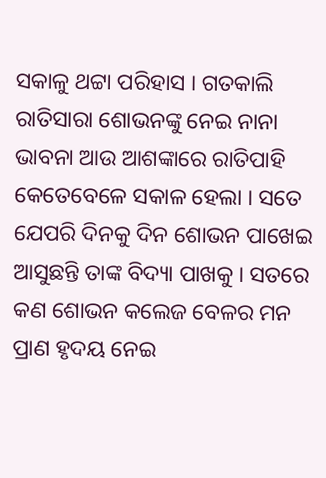ସକାଳୁ ଥଟ୍ଟା ପରିହାସ । ଗତକାଲି ରାତିସାରା ଶୋଭନଙ୍କୁ ନେଇ ନାନା ଭାବନା ଆଉ ଆଶଙ୍କାରେ ରାତିପାହି କେତେବେଳେ ସକାଳ ହେଲା । ସତେ ଯେପରି ଦିନକୁ ଦିନ ଶୋଭନ ପାଖେଇ ଆସୁଛନ୍ତି ତାଙ୍କ ବିଦ୍ୟା ପାଖକୁ । ସତରେ କଣ ଶୋଭନ କଲେଜ ବେଳର ମନ ପ୍ରାଣ ହୃଦୟ ନେଇ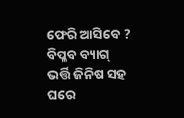ଫେରି ଆସିବେ ?
ବିପ୍ଳବ ବ୍ୟାଗ୍ ଭର୍ତ୍ତି ଜିନିଷ ସହ ଘରେ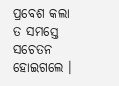ପ୍ରବେଶ କଲା ତ ସମସ୍ତେ ସଚେତନ ହୋଇଗଲେ ।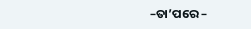–ତା’ପରେ –